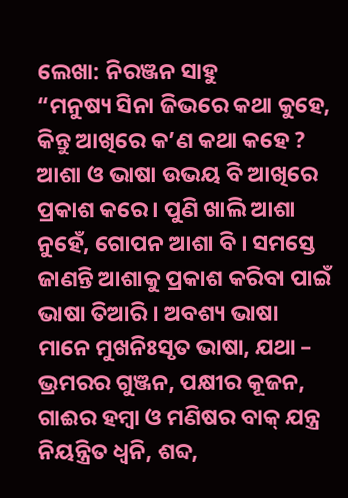ଲେଖା: ନିରଞ୍ଜନ ସାହୁ
“ମନୁଷ୍ୟ ସିନା ଜିଭରେ କଥା କୁହେ, କିନ୍ତୁ ଆଖିରେ କ’ଣ କଥା କହେ ? ଆଶା ଓ ଭାଷା ଉଭୟ ବି ଆଖିରେ ପ୍ରକାଶ କରେ । ପୁଣି ଖାଲି ଆଶା ନୁହେଁ, ଗୋପନ ଆଶା ବି । ସମସ୍ତେ ଜାଣନ୍ତି ଆଶାକୁ ପ୍ରକାଶ କରିବା ପାଇଁ ଭାଷା ତିଆରି । ଅବଶ୍ୟ ଭାଷା ମାନେ ମୁଖନିଃସୃତ ଭାଷା, ଯଥା – ଭ୍ରମରର ଗୁଞ୍ଜନ, ପକ୍ଷୀର କୂଜନ, ଗାଈର ହମ୍ବା ଓ ମଣିଷର ବାକ୍ ଯନ୍ତ୍ର ନିୟନ୍ତ୍ରିତ ଧ୍ଵନି, ଶବ୍ଦ,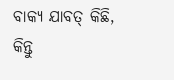ବାକ୍ୟ ଯାବତ୍ କିଛି, କିନ୍ତୁ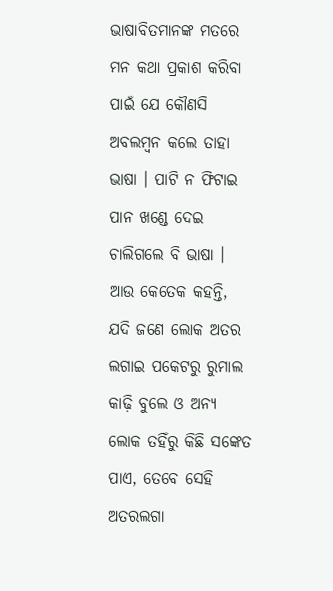ଭାଷାବିତମାନଙ୍କ ମତରେ ମନ କଥା ପ୍ରକାଶ କରିବା ପାଇଁ ଯେ କୌଣସି ଅବଲମ୍ବନ କଲେ ତାହା ଭାଷା । ପାଟି ନ ଫିଟାଇ ପାନ ଖଣ୍ଡେ ଦେଇ ଚାଲିଗଲେ ବି ଭାଷା । ଆଉ କେତେକ କହନ୍ତି, ଯଦି ଜଣେ ଲୋକ ଅତର ଲଗାଇ ପକେଟରୁ ରୁମାଲ କାଢ଼ି ବୁଲେ ଓ ଅନ୍ୟ ଲୋକ ତହିଁରୁ କିଛି ସଙ୍କେତ ପାଏ, ତେବେ ସେହି ଅତରଲଗା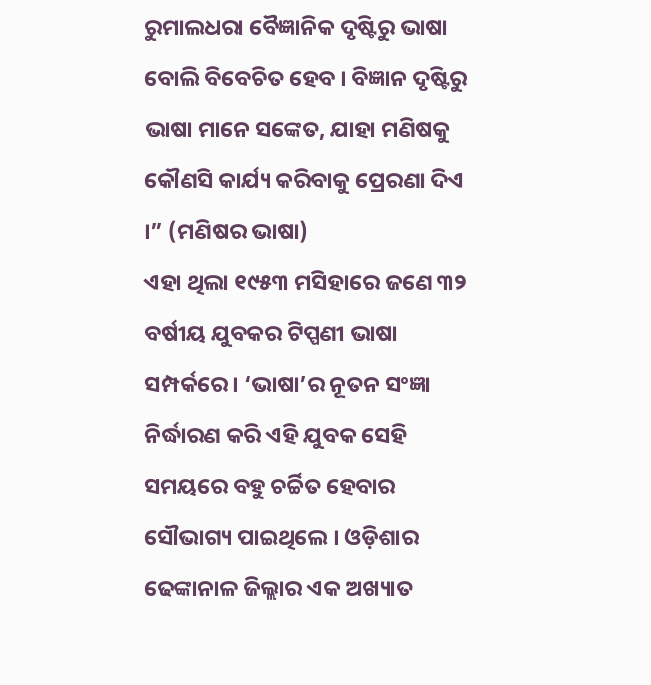ରୁମାଲଧରା ବୈଜ୍ଞାନିକ ଦୃଷ୍ଟିରୁ ଭାଷା ବୋଲି ବିବେଚିତ ହେବ । ବିଜ୍ଞାନ ଦୃଷ୍ଟିରୁ ଭାଷା ମାନେ ସଙ୍କେତ, ଯାହା ମଣିଷକୁ କୌଣସି କାର୍ଯ୍ୟ କରିବାକୁ ପ୍ରେରଣା ଦିଏ ।” (ମଣିଷର ଭାଷା)
ଏହା ଥିଲା ୧୯୫୩ ମସିହାରେ ଜଣେ ୩୨ ବର୍ଷୀୟ ଯୁବକର ଟିପ୍ପଣୀ ଭାଷା ସମ୍ପର୍କରେ। ‘ଭାଷା’ର ନୂତନ ସଂଜ୍ଞା ନିର୍ଦ୍ଧାରଣ କରି ଏହି ଯୁବକ ସେହି ସମୟରେ ବହୁ ଚର୍ଚ୍ଚିତ ହେବାର ସୌଭାଗ୍ୟ ପାଇଥିଲେ । ଓଡ଼ିଶାର ଢେଙ୍କାନାଳ ଜିଲ୍ଲାର ଏକ ଅଖ୍ୟାତ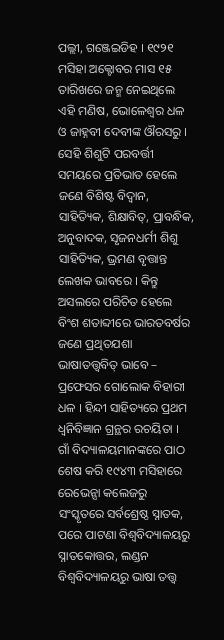ପଲ୍ଲୀ, ଗଞ୍ଜେଇଡିହ । ୧୯୨୧ ମସିହା ଅକ୍ଟୋବର ମାସ ୧୫ ତାରିଖରେ ଜନ୍ମ ନେଇଥିଲେ ଏହି ମଣିଷ, ଭୋଳେଶ୍ଵର ଧଳ ଓ ଜାହ୍ନବୀ ଦେବୀଙ୍କ ଔରସରୁ । ସେହି ଶିଶୁଟି ପରବର୍ତ୍ତୀ ସମୟରେ ପ୍ରତିଭାତ ହେଲେ ଜଣେ ବିଶିଷ୍ଟ ବିଦ୍ୱାନ, ସାହିତ୍ୟିକ, ଶିକ୍ଷାବିତ୍, ପ୍ରାବନ୍ଧିକ, ଅନୁବାଦକ, ସୃଜନଧର୍ମୀ ଶିଶୁ ସାହିତ୍ୟିକ, ଭ୍ରମଣ ବୃତ୍ତାନ୍ତ ଲେଖକ ଭାବରେ । କିନ୍ତୁ ଅସଲରେ ପରିଚିତ ହେଲେ ବିଂଶ ଶତାବ୍ଦୀରେ ଭାରତବର୍ଷର ଜଣେ ପ୍ରଥିତଯଶା ଭାଷାତତ୍ତ୍ଵବିତ୍ ଭାବେ – ପ୍ରଫେସର ଗୋଲୋକ ବିହାରୀ ଧଳ । ହିନ୍ଦୀ ସାହିତ୍ୟରେ ପ୍ରଥମ ଧ୍ଵନିବିଜ୍ଞାନ ଗ୍ରନ୍ଥର ରଚୟିତା ।
ଗାଁ ବିଦ୍ୟାଳୟମାନଙ୍କରେ ପାଠ ଶେଷ କରି ୧୯୪୩ ମସିହାରେ ରେଭେନ୍ସା କଲେଜରୁ ସଂସ୍କୃତରେ ସର୍ବଶ୍ରେଷ୍ଠ ସ୍ନାତକ, ପରେ ପାଟଣା ବିଶ୍ଵବିଦ୍ୟାଳୟରୁ ସ୍ନାତକୋତ୍ତର, ଲଣ୍ଡନ ବିଶ୍ୱବିଦ୍ୟାଳୟରୁ ଭାଷା ତତ୍ତ୍ଵ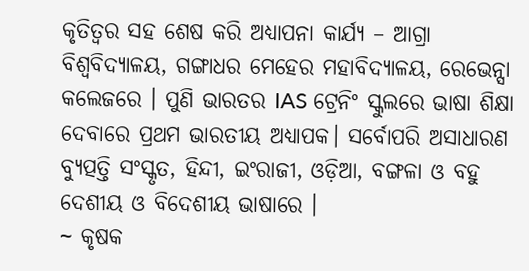କୃତିତ୍ଵର ସହ ଶେଷ କରି ଅଧ୍ୟାପନା କାର୍ଯ୍ୟ – ଆଗ୍ରା ବିଶ୍ଵବିଦ୍ୟାଳୟ, ଗଙ୍ଗାଧର ମେହେର ମହାବିଦ୍ୟାଳୟ, ରେଭେନ୍ସା କଲେଜରେ । ପୁଣି ଭାରତର IAS ଟ୍ରେନିଂ ସ୍କୁଲରେ ଭାଷା ଶିକ୍ଷା ଦେବାରେ ପ୍ରଥମ ଭାରତୀୟ ଅଧ୍ୟାପକ। ସର୍ବୋପରି ଅସାଧାରଣ ବ୍ୟୁତ୍ପତ୍ତି ସଂସ୍କୃତ, ହିନ୍ଦୀ, ଇଂରାଜୀ, ଓଡ଼ିଆ, ବଙ୍ଗଳା ଓ ବହୁ ଦେଶୀୟ ଓ ବିଦେଶୀୟ ଭାଷାରେ ।
~ କୃଷକ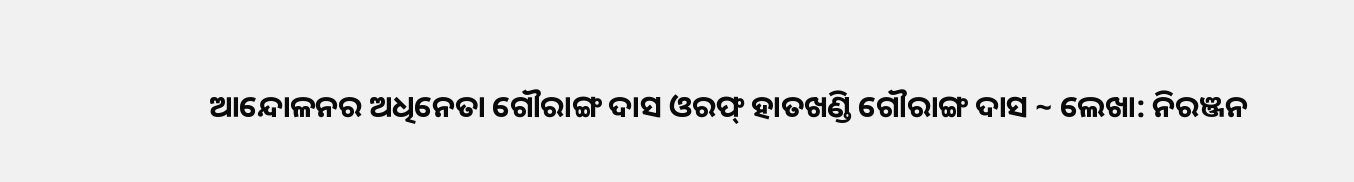ଆନ୍ଦୋଳନର ଅଧିନେତା ଗୌରାଙ୍ଗ ଦାସ ଓରଫ୍ ହାତଖଣ୍ଡି ଗୌରାଙ୍ଗ ଦାସ ~ ଲେଖା: ନିରଞ୍ଜନ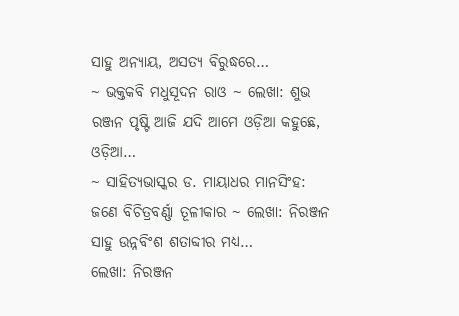ସାହୁ ଅନ୍ୟାୟ, ଅସତ୍ୟ ବିରୁଦ୍ଧରେ…
~ ଭକ୍ତକବି ମଧୁସୂଦନ ରାଓ ~ ଲେଖା: ଶୁଭ ରଞ୍ଜନ ପୃଷ୍ଟି ଆଜି ଯଦି ଆମେ ଓଡ଼ିଆ କହୁଛେ, ଓଡ଼ିଆ…
~ ସାହିତ୍ୟଭାସ୍କର ଡ. ମାୟାଧର ମାନସିଂହ: ଜଣେ ବିଚିତ୍ରବର୍ଣ୍ଣା ତୂଳୀକାର ~ ଲେଖା: ନିରଞ୍ଜନ ସାହୁ ଉନ୍ନବିଂଶ ଶତାବ୍ଦୀର ମଧ୍ୟ…
ଲେଖା: ନିରଞ୍ଜନ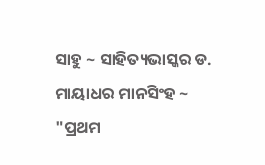ସାହୁ ~ ସାହିତ୍ୟଭାସ୍କର ଡ. ମାୟାଧର ମାନସିଂହ ~ "ପ୍ରଥମ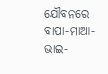ଯୌବନରେ ବାପା-ମାଆ-ଭାଇ-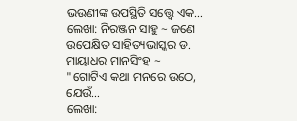ଭଉଣୀଙ୍କ ଉପସ୍ଥିତି ସତ୍ତ୍ୱେ ଏକ…
ଲେଖା: ନିରଞ୍ଜନ ସାହୁ ~ ଜଣେ ଉପେକ୍ଷିତ ସାହିତ୍ୟଭାସ୍କର ଡ. ମାୟାଧର ମାନସିଂହ ~ "ଗୋଟିଏ କଥା ମନରେ ଉଠେ, ଯେଉଁ…
ଲେଖା: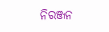ନିରଞ୍ଜନ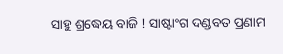ସାହୁ ଶ୍ରଦ୍ଧେୟ ବାଜି ! ସାଷ୍ଟାଂଗ ଦଣ୍ଡବତ ପ୍ରଣାମ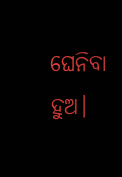ଘେନିବା ହୁଅ।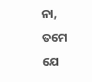ନା, ତମେ ଯେ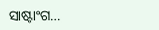ସାଷ୍ଟାଂଗ…